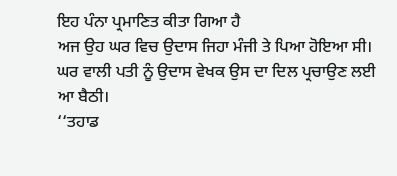ਇਹ ਪੰਨਾ ਪ੍ਰਮਾਣਿਤ ਕੀਤਾ ਗਿਆ ਹੈ
ਅਜ ਉਹ ਘਰ ਵਿਚ ਉਦਾਸ ਜਿਹਾ ਮੰਜੀ ਤੇ ਪਿਆ ਹੋਇਆ ਸੀ। ਘਰ ਵਾਲੀ ਪਤੀ ਨੂੰ ਉਦਾਸ ਵੇਖਕ ਉਸ ਦਾ ਦਿਲ ਪ੍ਰਚਾਉਣ ਲਈ ਆ ਬੈਠੀ।
‘‘ਤਹਾਡ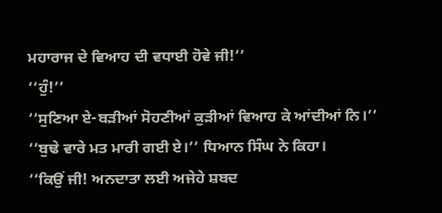ਮਹਾਰਾਜ ਦੇ ਵਿਆਹ ਦੀ ਵਧਾਈ ਹੋਵੇ ਜੀ!’’
‘‘ਹੁੰ!’’
‘‘ਸੁਣਿਆ ਏ-ਬੜੀਆਂ ਸੋਹਣੀਆਂ ਕੁੜੀਆਂ ਵਿਆਹ ਕੇ ਆਂਦੀਆਂ ਨਿ।’’
‘‘ਬੁਢੇ ਵਾਰੇ ਮਤ ਮਾਰੀ ਗਈ ਏ।’’ ਧਿਆਨ ਸਿੰਘ ਨੇ ਕਿਹਾ।
‘‘ਕਿਉਂ ਜੀ! ਅਨਦਾਤਾ ਲਈ ਅਜੇਹੇ ਸ਼ਬਦ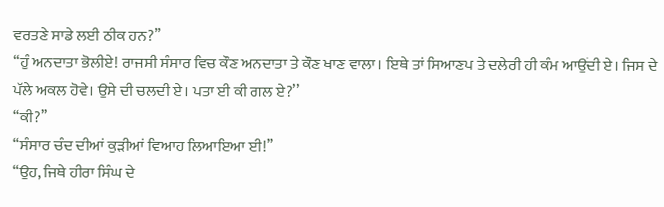ਵਰਤਣੇ ਸਾਡੇ ਲਈ ਠੀਕ ਹਨ?’’
‘‘ਹੁੰ ਅਨਦਾਤਾ ਭੋਲੀਏ! ਰਾਜਸੀ ਸੰਸਾਰ ਵਿਚ ਕੌਣ ਅਨਦਾਤਾ ਤੇ ਕੌਣ ਖਾਣ ਵਾਲਾ। ਇਥੇ ਤਾਂ ਸਿਆਣਪ ਤੇ ਦਲੇਰੀ ਹੀ ਕੰਮ ਆਉਂਦੀ ਏ। ਜਿਸ ਦੇ ਪੱਲੇ ਅਕਲ ਹੋਵੇ। ਉਸੇ ਦੀ ਚਲਦੀ ਏ। ਪਤਾ ਈ ਕੀ ਗਲ ਏ?’’
‘‘ਕੀ?’’
‘‘ਸੰਸਾਰ ਚੰਦ ਦੀਆਂ ਕੁੜੀਆਂ ਵਿਆਹ ਲਿਆਇਆ ਈ!’’
‘‘ਉਹ, ਜਿਥੇ ਹੀਰਾ ਸਿੰਘ ਦੇ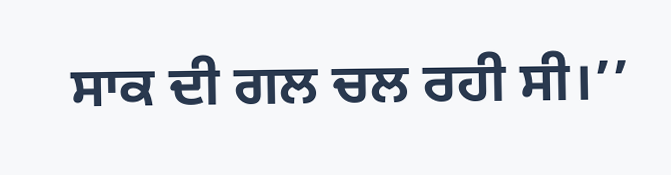ਸਾਕ ਦੀ ਗਲ ਚਲ ਰਹੀ ਸੀ।’’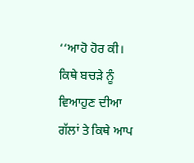‘‘ਆਹੋ ਹੋਰ ਕੀ। ਕਿਥੇ ਬਚੜੇ ਨੂੰ ਵਿਆਹੁਣ ਦੀਆ ਗੱਲਾਂ ਤੇ ਕਿਥੇ ਆਪ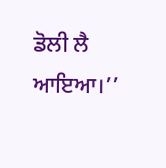ਡੋਲੀ ਲੈ ਆਇਆ।’’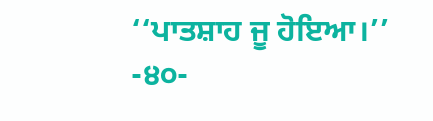‘‘ਪਾਤਸ਼ਾਹ ਜੂ ਹੋਇਆ।’’
-੪੦-